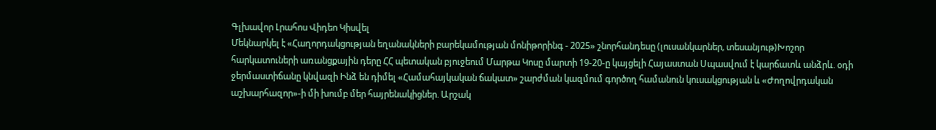Գլխավոր Լրահոս Վիդեո Կիսվել
Մեկնարկել է «Հաղորդակցության եղանակների բարեկամության մոնիթորինգ - 2025» շնորհանդեսը (լուսանկարներ, տեսանյութ)Խոշոր հարկատուների առանցքային դերը ՀՀ պետական բյուջեում Մարթա Կոսը մարտի 19-20-ը կայցելի Հայաստան Սպասվում է կարճատև անձրև. օդի ջերմաստիճանը կնվազի Ինձ են դիմել «Համահայկական ճակատ» շարժման կազմում գործող համանուն կուսակցության և «Ժողովրդական աշխարհազոր»-ի մի խումբ մեր հայրենակիցներ. Արշակ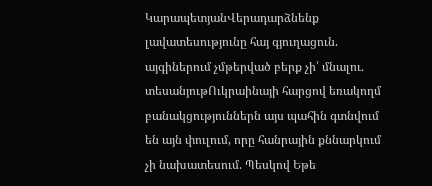ԿարապետյանՎերադարձնենք լավատեսությունը հայ գյուղացուն. այգիներում չմթերված բերք չի՛ մնալու. տեսանյութՈւկրաինայի հարցով եռակողմ բանակցություններն այս պահին գտնվում են այն փուլում, որը հանրային քննարկում չի նախատեսում. Պեսկով Եթե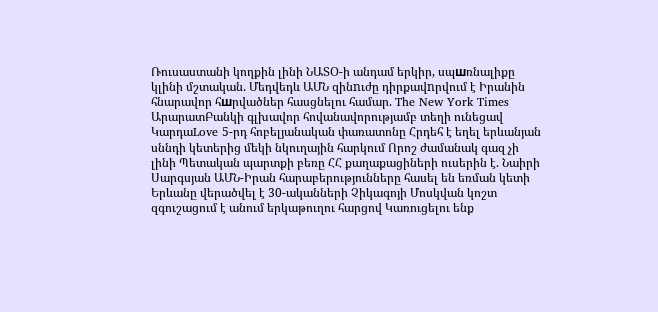Ռուսաստանի կողքին լինի ՆԱՏՕ-ի անդամ երկիր, սպшռնալիքը կլինի մշտական. Մեդվեդև ԱՄՆ զինnւժը դիրքավnրվում է Իրանին հնարավոր հшրվածներ հասցնելու համար. The New York Times ԱրարատԲանկի գլխավոր հովանավորությամբ տեղի ունեցավ ԿարդաLove 5-րդ հոբելյանական փառատոնը Հրդեհ է եղել երևանյան սննդի կետերից մեկի նկուղային հարկում Որոշ ժամանակ գազ չի լինի Պետական պարտքի բեռը ՀՀ քաղաքացիների ուսերին է. Նաիրի Սարգսյան ԱՄՆ-Իրան հարաբերությունները հասել են եռման կետի Երևանը վերածվել է 30-ականների Չիկագոյի Մոսկվան կոշտ զգուշացում է անում երկաթուղու հարցով Կառուցելու ենք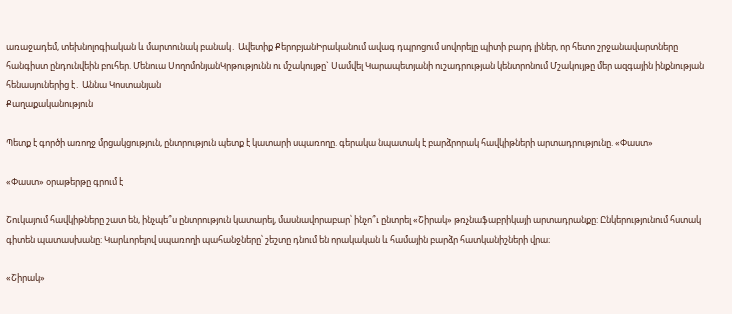առաջադեմ, տեխնոլոգիական և մարտունակ բանակ․ Ավետիք ՔերոբյանԻրականում ավագ դպրոցում սովորելը պիտի բարդ լիներ, որ հետո շրջանավարտները հանգիստ ընդունվեին բուհեր. Մենուա ՍողոմոնյանԿրթությունն ու մշակույթը` Սամվել Կարապետյանի ուշադրության կենտրոնում Մշակույթը մեր ազգային ինքնության հենասյուներից է․ Աննա Կոստանյան
Քաղաքականություն

Պետք է գործի առողջ մրցակցություն, ընտրություն պետք է կատարի սպառողը. գերակա նպատակ է բարձրորակ հավկիթների արտադրությունը. «Փաստ»

«Փաստ» օրաթերթը գրում է

Շուկայում հավկիթները շատ են, ինչպե՞ս ընտրություն կատարել, մասնավորաբար՝ ինչո՞ւ ընտրել «Շիրակ» թռչնաֆաբրիկայի արտադրանքը: Ընկերությունում հստակ գիտեն պատասխանը: Կարևորելով սպառողի պահանջները՝ շեշտը դնում են որակական և համային բարձր հատկանիշների վրա։

«Շիրակ»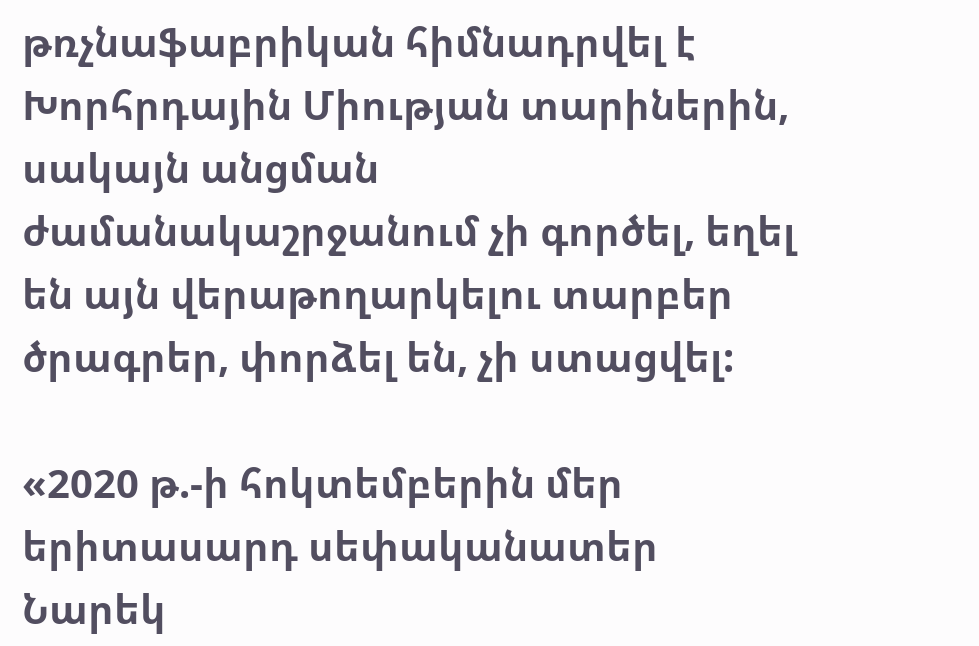թռչնաֆաբրիկան հիմնադրվել է Խորհրդային Միության տարիներին, սակայն անցման ժամանակաշրջանում չի գործել, եղել են այն վերաթողարկելու տարբեր ծրագրեր, փորձել են, չի ստացվել:

«2020 թ.-ի հոկտեմբերին մեր երիտասարդ սեփականատեր Նարեկ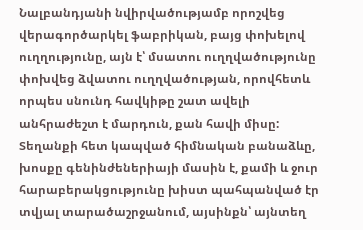Նալբանդյանի նվիրվածությամբ որոշվեց վերագործարկել ֆաբրիկան, բայց փոխելով ուղղությունը, այն է՝ մսատու ուղղվածությունը փոխվեց ձվատու ուղղվածության, որովհետև որպես սնունդ հավկիթը շատ ավելի անհրաժեշտ է մարդուն, քան հավի միսը: Տեղանքի հետ կապված հիմնական բանաձևը, խոսքը գենինժեներիայի մասին է, քամի և ջուր հարաբերակցությունը խիստ պահպանված էր տվյալ տարածաշրջանում, այսինքն՝ այնտեղ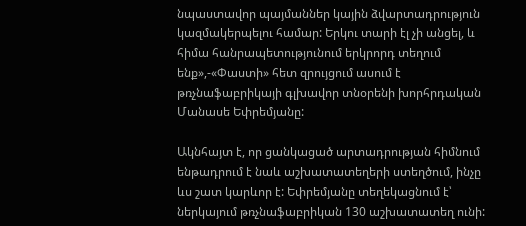նպաստավոր պայմաններ կային ձվարտադրություն կազմակերպելու համար: Երկու տարի էլ չի անցել, և հիմա հանրապետությունում երկրորդ տեղում ենք»,-«Փաստի» հետ զրույցում ասում է թռչնաֆաբրիկայի գլխավոր տնօրենի խորհրդական Մանասե Եփրեմյանը:

Ակնհայտ է, որ ցանկացած արտադրության հիմնում ենթադրում է նաև աշխատատեղերի ստեղծում, ինչը ևս շատ կարևոր է: Եփրեմյանը տեղեկացնում է՝ ներկայում թռչնաֆաբրիկան 130 աշխատատեղ ունի: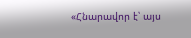«Հնարավոր է՝ այս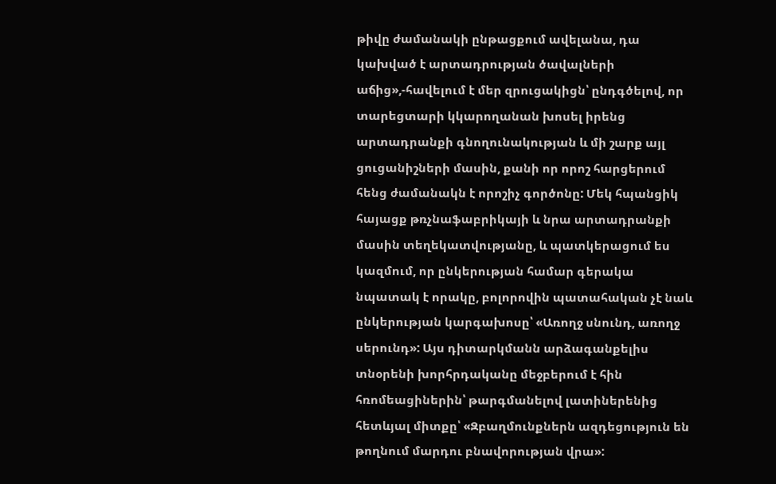թիվը ժամանակի ընթացքում ավելանա, դա կախված է արտադրության ծավալների աճից»,-հավելում է մեր զրուցակիցն՝ ընդգծելով, որ տարեցտարի կկարողանան խոսել իրենց արտադրանքի գնողունակության և մի շարք այլ ցուցանիշների մասին, քանի որ որոշ հարցերում հենց ժամանակն է որոշիչ գործոնը: Մեկ հպանցիկ հայացք թռչնաֆաբրիկայի և նրա արտադրանքի մասին տեղեկատվությանը, և պատկերացում ես կազմում, որ ընկերության համար գերակա նպատակ է որակը, բոլորովին պատահական չէ նաև ընկերության կարգախոսը՝ «Առողջ սնունդ, առողջ սերունդ»: Այս դիտարկմանն արձագանքելիս տնօրենի խորհրդականը մեջբերում է հին հռոմեացիներին՝ թարգմանելով լատիներենից հետևյալ միտքը՝ «Զբաղմունքներն ազդեցություն են թողնում մարդու բնավորության վրա»: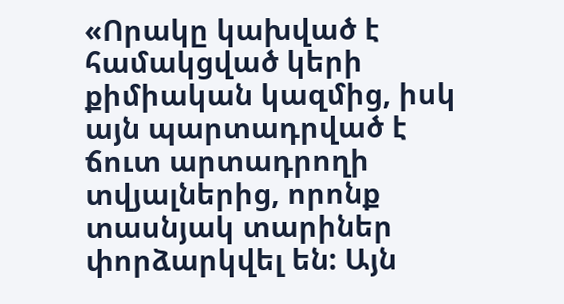«Որակը կախված է համակցված կերի քիմիական կազմից, իսկ այն պարտադրված է ճուտ արտադրողի տվյալներից, որոնք տասնյակ տարիներ փորձարկվել են: Այն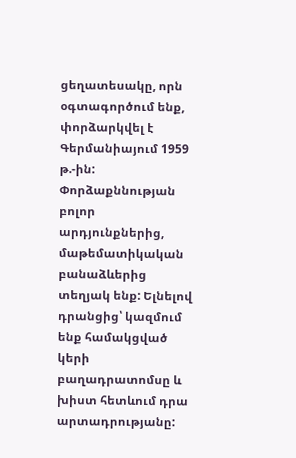ցեղատեսակը, որն օգտագործում ենք, փորձարկվել է Գերմանիայում 1959 թ.-ին: Փորձաքննության բոլոր արդյունքներից, մաթեմատիկական բանաձևերից տեղյակ ենք: Ելնելով դրանցից՝ կազմում ենք համակցված կերի բաղադրատոմսը և խիստ հետևում դրա արտադրությանը: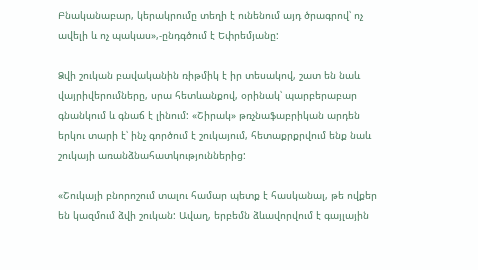Բնականաբար, կերակրումը տեղի է ունենում այդ ծրագրով՝ ոչ ավելի և ոչ պակաս»,-ընդգծում է Եփրեմյանը:

Ձվի շուկան բավականին ռիթմիկ է իր տեսակով, շատ են նաև վայրիվերումները, սրա հետևանքով, օրինակ՝ պարբերաբար գնանկում և գնաճ է լինում: «Շիրակ» թռչնաֆաբրիկան արդեն երկու տարի է՝ ինչ գործում է շուկայում, հետաքրքրվում ենք նաև շուկայի առանձնահատկություններից:

«Շուկայի բնորոշում տալու համար պետք է հասկանալ, թե ովքեր են կազմում ձվի շուկան: Ավաղ, երբեմն ձևավորվում է գայլային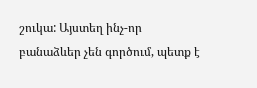շուկա: Այստեղ ինչ-որ բանաձևեր չեն գործում, պետք է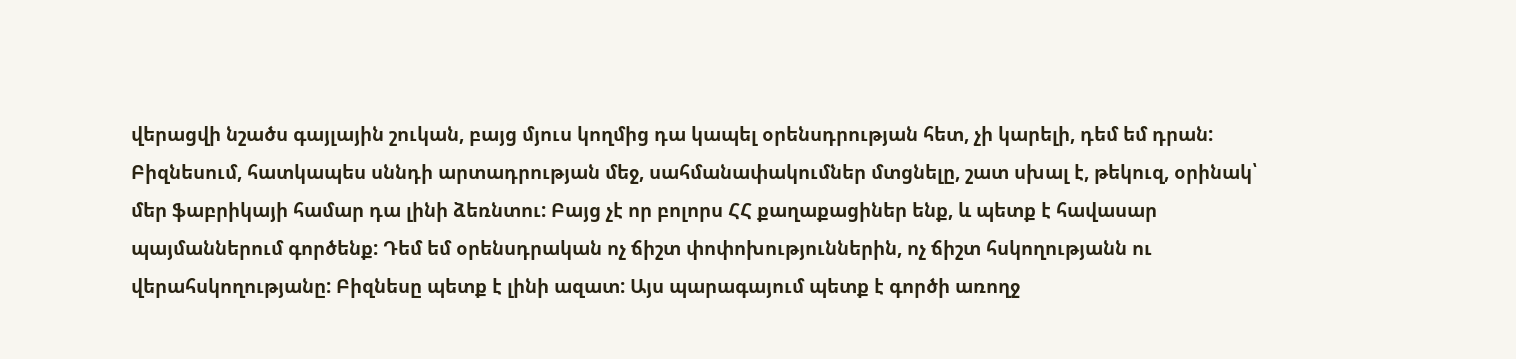վերացվի նշածս գայլային շուկան, բայց մյուս կողմից դա կապել օրենսդրության հետ, չի կարելի, դեմ եմ դրան: Բիզնեսում, հատկապես սննդի արտադրության մեջ, սահմանափակումներ մտցնելը, շատ սխալ է, թեկուզ, օրինակ՝ մեր ֆաբրիկայի համար դա լինի ձեռնտու: Բայց չէ որ բոլորս ՀՀ քաղաքացիներ ենք, և պետք է հավասար պայմաններում գործենք: Դեմ եմ օրենսդրական ոչ ճիշտ փոփոխություններին, ոչ ճիշտ հսկողությանն ու վերահսկողությանը: Բիզնեսը պետք է լինի ազատ: Այս պարագայում պետք է գործի առողջ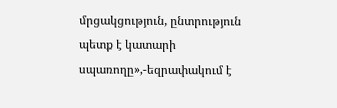մրցակցություն, ընտրություն պետք է կատարի սպառողը»,-եզրափակում է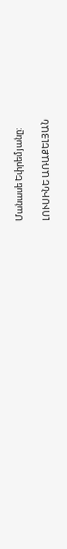Մանասե Եփրեմյանը:

ԼՈՒՍԻՆԵ ԱՌԱՔԵԼՅԱՆ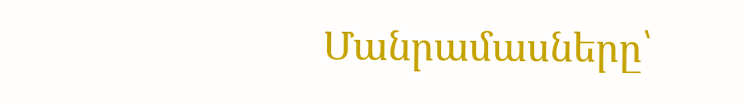Մանրամասները՝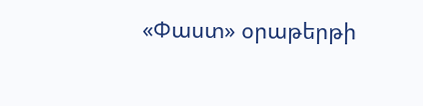«Փաստ» օրաթերթի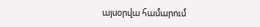այսօրվա համարում